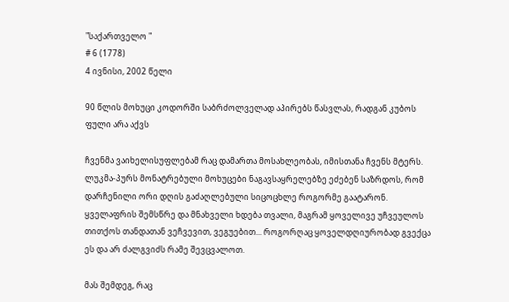"საქართველო "
# 6 (1778)
4 ივნისი, 2002 წელი

90 წლის მოხუცი კოდორში საბრძოლველად აპირებს წასვლას, რადგან კუბოს ფული არა აქვს

ჩვენმა ვაიხელისუფლებამ რაც დამართა მოსახლეობას, იმისთანა ჩვენს მტერს. ლუკმა-პურს მონატრებული მოხუცები ნაგავსაყრელებზე ეძებენ საზრდოს, რომ დარჩენილი ორი დღის გაძაღლებული სიცოცხლე როგორმე გაატარონ. ყველაფრის შემსწრე და მნახველი ხდება თვალი, მაგრამ ყოველივე უჩვეულოს თითქოს თანდათან ვეჩვევით, ვეგუებით... როგორღაც ყოველდღიურობად გვექცა ეს და არ ძალგვიძს რამე შევცვალოთ.

მას შემდეგ, რაც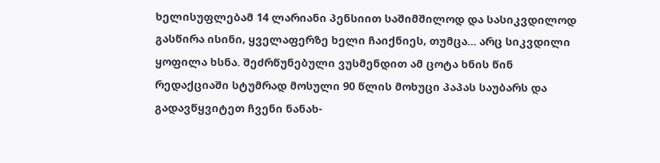ხელისუფლებამ 14 ლარიანი პენსიით საშიმშილოდ და სასიკვდილოდ გასწირა ისინი, ყველაფერზე ხელი ჩაიქნიეს, თუმცა... არც სიკვდილი ყოფილა ხსნა. შეძრწუნებული ვუსმენდით ამ ცოტა ხნის წინ რედაქციაში სტუმრად მოსული 90 წლის მოხუცი პაპას საუბარს და გადავწყვიტეთ ჩვენი ნანახ-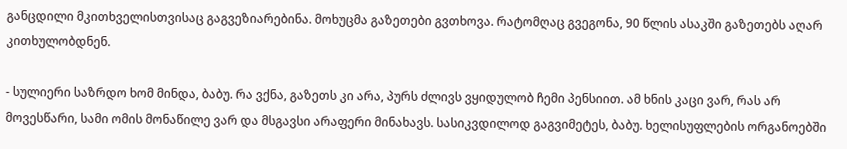განცდილი მკითხველისთვისაც გაგვეზიარებინა. მოხუცმა გაზეთები გვთხოვა. რატომღაც გვეგონა, 90 წლის ასაკში გაზეთებს აღარ კითხულობდნენ.

- სულიერი საზრდო ხომ მინდა, ბაბუ. რა ვქნა, გაზეთს კი არა, პურს ძლივს ვყიდულობ ჩემი პენსიით. ამ ხნის კაცი ვარ, რას არ მოვესწარი, სამი ომის მონაწილე ვარ და მსგავსი არაფერი მინახავს. სასიკვდილოდ გაგვიმეტეს, ბაბუ. ხელისუფლების ორგანოებში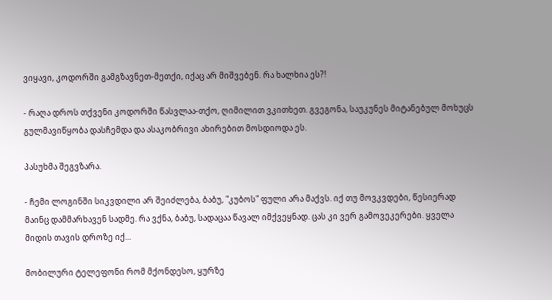ვიყავი, კოდორში გამგზავნეთ-მეთქი, იქაც არ მიშვებენ. რა ხალხია ეს?!

- რაღა დროს თქვენი კოდორში წასვლაა-თქო, ღიმილით ვკითხეთ. გვეგონა, საუკუნეს მიტანებულ მოხუცს გულმავიწყობა დასჩემდა და ასაკობრივი ახირებით მოსდიოდა ეს.

პასუხმა შეგვზარა.

- ჩემი ლოგინში სიკვდილი არ შეიძლება, ბაბუ, "კუბოს" ფული არა მაქვს. იქ თუ მოვკვდები, წესიერად მაინც დამმარხავენ სადმე. რა ვქნა, ბაბუ, სადაცაა წავალ იმქვეყნად. ცას კი ვერ გამოვეკერები. ყველა მიდის თავის დროზე იქ...

მობილური ტელეფონი რომ მქონდესო, ყურზე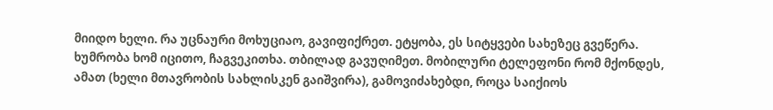მიიდო ხელი. რა უცნაური მოხუციაო, გავიფიქრეთ. ეტყობა, ეს სიტყვები სახეზეც გვეწერა. ხუმრობა ხომ იცითო, ჩაგვეკითხა. თბილად გავუღიმეთ. მობილური ტელეფონი რომ მქონდეს, ამათ (ხელი მთავრობის სახლისკენ გაიშვირა), გამოვიძახებდი, როცა საიქიოს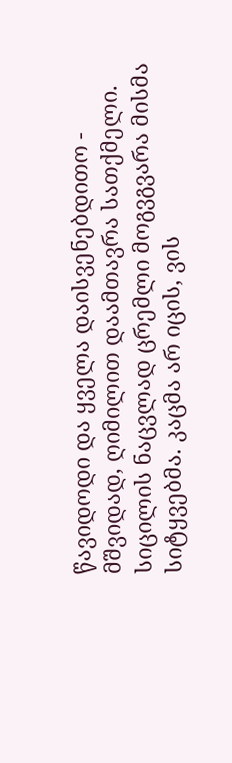წავიდოდი და ყველა დაისვენებდითო - მშვიდად, ღიმილით დაამთავრა სათქმელი. სიცილის ნაცვლად ცრემლი მოგვგვარა მისმა სიტყვებმა. კაცმა არ იცის, ვის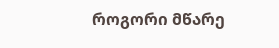როგორი მწარე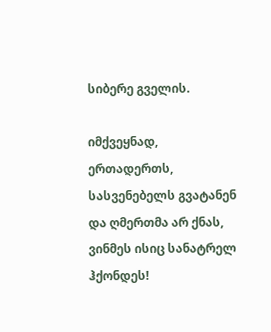სიბერე გველის.

იმქვეყნად, ერთადერთს, სასვენებელს გვატანენ და ღმერთმა არ ქნას, ვინმეს ისიც სანატრელ ჰქონდეს!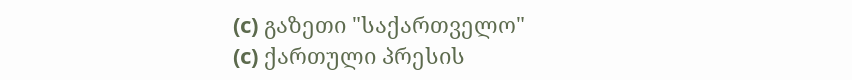(c) გაზეთი "საქართველო"
(c) ქართული პრესის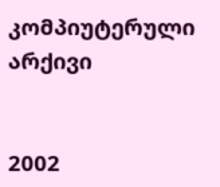კომპიუტერული არქივი


2002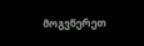მოგვწერეთ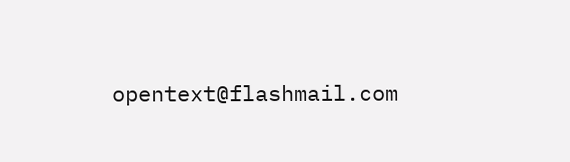opentext@flashmail.com